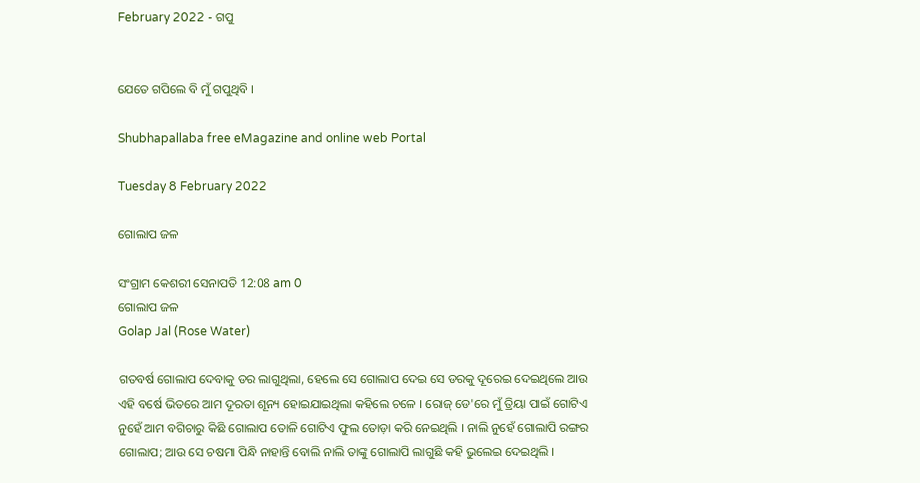February 2022 - ଗପୁ


ଯେତେ ଗପିଲେ ବି ମୁଁ ଗପୁଥିବି ।

Shubhapallaba free eMagazine and online web Portal

Tuesday 8 February 2022

ଗୋଲାପ ଜଳ

ସଂଗ୍ରାମ କେଶରୀ ସେନାପତି 12:08 am 0
ଗୋଲାପ ଜଳ
Golap Jal (Rose Water)

ଗତବର୍ଷ ଗୋଲାପ ଦେବାକୁ ଡର ଲାଗୁଥିଲା, ହେଲେ ସେ ଗୋଲାପ ଦେଇ ସେ ଡରକୁ ଦୂରେଇ ଦେଇଥିଲେ ଆଉ ଏହି ବର୍ଷେ ଭିତରେ ଆମ ଦୂରତା ଶୂନ୍ୟ ହୋଇଯାଇଥିଲା କହିଲେ ଚଳେ । ରୋଜ୍‌ ଡେ'ରେ ମୁଁ ତ୍ରିୟା ପାଇଁ ଗୋଟିଏ ନୁହେଁ ଆମ ବଗିଚାରୁ କିଛି ଗୋଲାପ ତୋଳି ଗୋଟିଏ ଫୁଲ ତୋଡ଼ା କରି ନେଇଥିଲି । ନାଲି ନୁହେଁ ଗୋଲାପି ରଙ୍ଗର ଗୋଲାପ; ଆଉ ସେ ଚଷମା ପିନ୍ଧି ନାହାନ୍ତି ବୋଲି ନାଲି ତାଙ୍କୁ ଗୋଲାପି ଲାଗୁଛି କହି ଭୁଲେଇ ଦେଇଥିଲି ।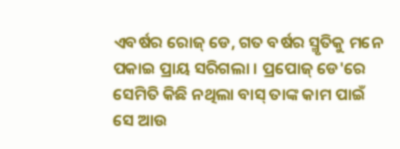ଏବର୍ଷର ରୋଜ୍ ଡେ, ଗତ ବର୍ଷର ସ୍ମୃତିକୁ ମନେ ପକାଇ ପ୍ରାୟ ସରିଗଲା । ପ୍ରପୋଜ୍ ଡେ'ରେ ସେମିତି କିଛି ନଥିଲା ବାସ୍ ତାଙ୍କ କାମ ପାଇଁ ସେ ଆଉ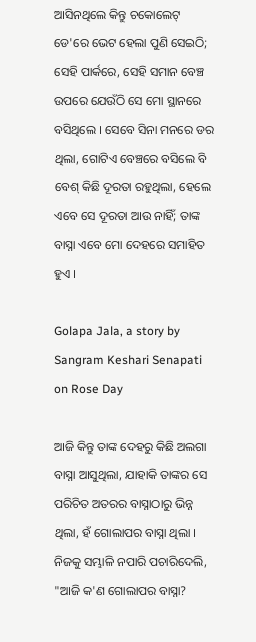ଆସିନଥିଲେ କିନ୍ତୁ ଚକୋଲେଟ୍ ଡେ'ରେ ଭେଟ ହେଲା ପୁଣି ସେଇଠି; ସେହି ପାର୍କରେ, ସେହି ସମାନ ବେଞ୍ଚ ଉପରେ ଯେଉଁଠି ସେ ମୋ ସ୍ଥାନରେ ବସିଥିଲେ । ସେବେ ସିନା ମନରେ ଡର ଥିଲା, ଗୋଟିଏ ବେଞ୍ଚରେ ବସିଲେ ବି ବେଶ୍ କିଛି ଦୂରତା ରହୁଥିଲା, ହେଲେ ଏବେ ସେ ଦୂରତା ଆଉ ନାହିଁ; ତାଙ୍କ ବାସ୍ନା ଏବେ ମୋ ଦେହରେ ସମାହିତ ହୁଏ ।

Golapa Jala, a story by Sangram Keshari Senapati on Rose Day

ଆଜି କିନ୍ତୁ ତାଙ୍କ ଦେହରୁ କିଛି ଅଲଗା ବାସ୍ନା ଆସୁଥିଲା, ଯାହାକି ତାଙ୍କର ସେ ପରିଚିତ ଅତରର ବାସ୍ନାଠାରୁ ଭିନ୍ନ ଥିଲା, ହଁ ଗୋଲାପର ବାସ୍ନା ଥିଲା । ନିଜକୁ ସମ୍ଭାଳି ନପାରି ପଚାରିଦେଲି, "ଆଜି କ'ଣ ଗୋଲାପର ବାସ୍ନା?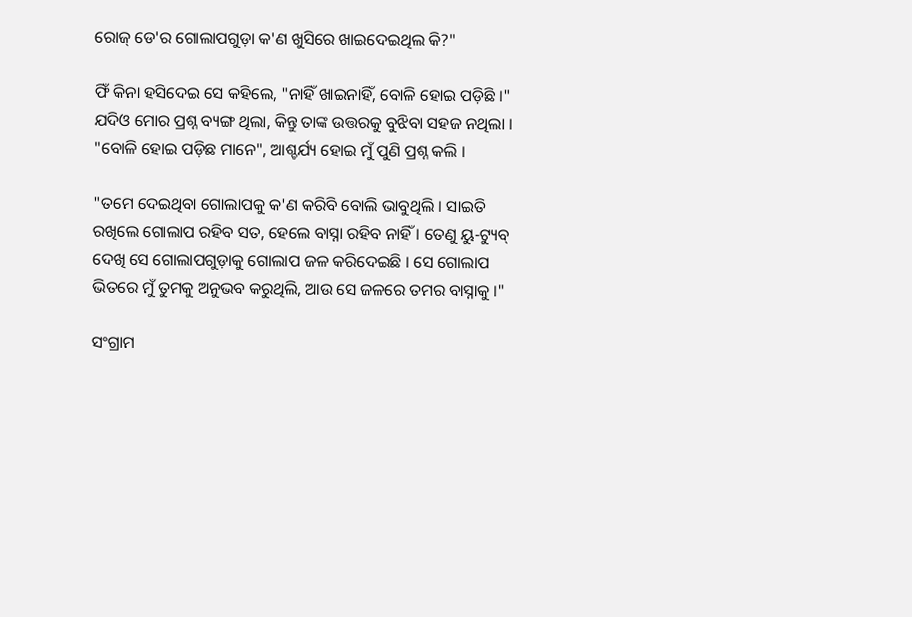ରୋଜ୍ ଡେ'ର ଗୋଲାପଗୁଡ଼ା କ'ଣ ଖୁସିରେ ଖାଇଦେଇଥିଲ କି?"

ଫିଁ କିନା ହସିଦେଇ ସେ କହିଲେ, "ନାହିଁ ଖାଇନାହିଁ, ବୋଳି ହୋଇ ପଡ଼ିଛି ।" ଯଦିଓ ମୋର ପ୍ରଶ୍ନ ବ୍ୟଙ୍ଗ ଥିଲା, କିନ୍ତୁ ତାଙ୍କ ଉତ୍ତରକୁ ବୁଝିବା ସହଜ ନଥିଲା । "ବୋଳି ହୋଇ ପଡ଼ିଛ ମାନେ", ଆଶ୍ଚର୍ଯ୍ୟ ହୋଇ ମୁଁ ପୁଣି ପ୍ରଶ୍ନ କଲି ।

"ତମେ ଦେଇଥିବା ଗୋଲାପକୁ କ'ଣ କରିବି ବୋଲି ଭାବୁଥିଲି । ସାଇତି ରଖିଲେ ଗୋଲାପ ରହିବ ସତ, ହେଲେ ବାସ୍ନା ରହିବ ନାହିଁ । ତେଣୁ ୟୁ-ଟ୍ୟୁବ୍ ଦେଖି ସେ ଗୋଲାପଗୁଡ଼ାକୁ ଗୋଲାପ ଜଳ କରିଦେଇଛି । ସେ ଗୋଲାପ ଭିତରେ ମୁଁ ତୁମକୁ ଅନୁଭବ କରୁଥିଲି, ଆଉ ସେ ଜଳରେ ତମର ବାସ୍ନାକୁ ।"

ସଂଗ୍ରାମ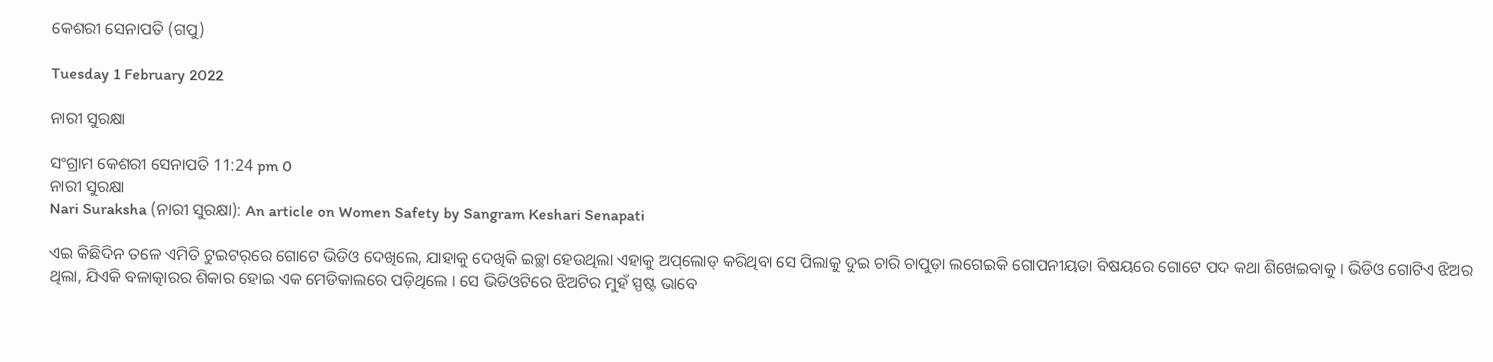କେଶରୀ ସେନାପତି (ଗପୁ)

Tuesday 1 February 2022

ନାରୀ ସୁରକ୍ଷା

ସଂଗ୍ରାମ କେଶରୀ ସେନାପତି 11:24 pm 0
ନାରୀ ସୁରକ୍ଷା
Nari Suraksha (ନାରୀ ସୁରକ୍ଷା): An article on Women Safety by Sangram Keshari Senapati

ଏଇ କିଛିଦିନ ତଳେ ଏମିତି ଟୁଇଟର୍‌ରେ ଗୋଟେ ଭିଡିଓ ଦେଖିଲେ, ଯାହାକୁ ଦେଖିକି ଇଚ୍ଛା ହେଉଥିଲା ଏହାକୁ ଅପ୍‌ଲୋଡ୍ କରିଥିବା ସେ ପିଲାକୁ ଦୁଇ ଚାରି ଚାପୁଡ଼ା ଲଗେଇକି ଗୋପନୀୟତା ବିଷୟରେ ଗୋଟେ ପଦ କଥା ଶିଖେଇବାକୁ । ଭିଡିଓ ଗୋଟିଏ ଝିଅର ଥିଲା, ଯିଏକି ବଳାତ୍କାରର ଶିକାର ହୋଇ ଏକ ମେଡିକାଲରେ ପଡ଼ିଥିଲେ । ସେ ଭିଡିଓଟିରେ ଝିଅଟିର ମୁହଁ ସ୍ପଷ୍ଟ ଭାବେ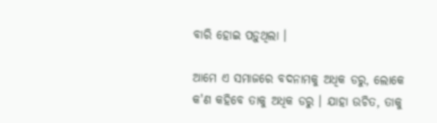ବାରି ହୋଇ ପଡ଼ୁଥିଲା ।

ଆମେ ଏ ସମାଜରେ ବଦନାମକୁ ଅଧିକ ଡରୁ, ଲୋକେ କ'ଣ କହିବେ ତାକୁ ଅଧିକ ଡରୁ । ଯାହା ଉଚିତ, ତାକୁ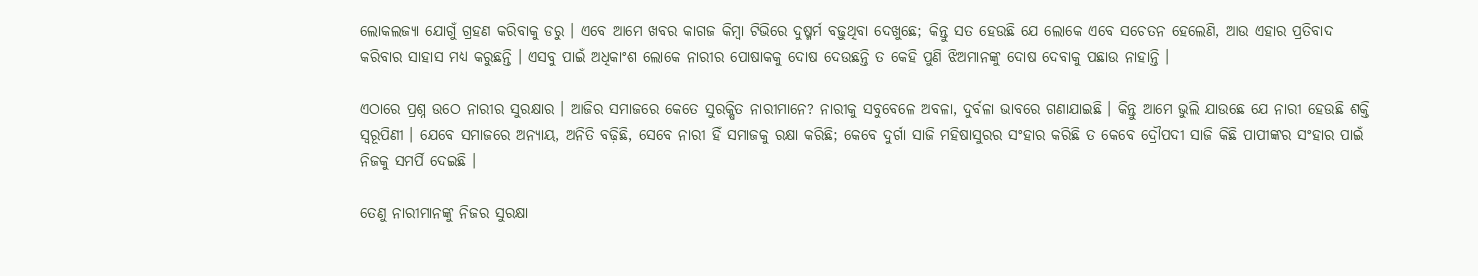ଲୋକଲଜ୍ୟା ଯୋଗୁଁ ଗ୍ରହଣ କରିବାକୁ ଡରୁ । ଏବେ ଆମେ ଖବର କାଗଜ କିମ୍ବା ଟିଭିରେ ଦୁଷ୍ମର୍ମ ବଢ଼ୁଥିବା ଦେଖୁଛେ; କିନ୍ତୁ ସତ ହେଉଛି ଯେ ଲୋକେ ଏବେ ସଚେତନ ହେଲେଣି, ଆଉ ଏହାର ପ୍ରତିବାଦ କରିବାର ସାହାସ ମଧ୍ୟ କରୁଛନ୍ତି । ଏସବୁ ପାଇଁ ଅଧିକାଂଶ ଲୋକେ ନାରୀର ପୋଷାକକୁ ଦୋଷ ଦେଉଛନ୍ତି ତ କେହି ପୁଣି ଝିଅମାନଙ୍କୁ ଦୋଷ ଦେବାକୁ ପଛାଉ ନାହାନ୍ତି ।

ଏଠାରେ ପ୍ରଶ୍ନ ଉଠେ ନାରୀର ସୁରକ୍ଷାର । ଆଜିର ସମାଜରେ କେତେ ସୁରକ୍ଷିତ ନାରୀମାନେ? ନାରୀକୁ ସବୁବେଳେ ଅବଳା, ଦୁର୍ବଳା ଭାବରେ ଗଣାଯାଇଛି । କିନ୍ତୁ ଆମେ ଭୁଲି ଯାଉଛେ ଯେ ନାରୀ ହେଉଛି ଶକ୍ତି ସ୍ୱରୂପିଣୀ । ଯେବେ ସମାଜରେ ଅନ୍ୟାୟ, ଅନିତି ବଢ଼ିଛି, ସେବେ ନାରୀ ହିଁ ସମାଜକୁ ରକ୍ଷା କରିଛି; କେବେ ଦୁର୍ଗା ସାଜି ମହିଷାସୁରର ସଂହାର କରିଛି ତ କେବେ ଦ୍ରୌପଦୀ ସାଜି କିଛି ପାପୀଙ୍କର ସଂହାର ପାଇଁ ନିଜକୁ ସମର୍ପି ଦେଇଛି ।

ତେଣୁ ନାରୀମାନଙ୍କୁ ନିଜର ସୁରକ୍ଷା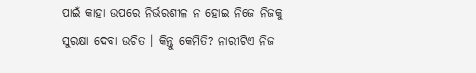ପାଇଁ କାହା ଉପରେ ନିର୍ଭରଶୀଳ ନ ହୋଇ ନିଜେ ନିଜକୁ ସୁରକ୍ଷା ଦେବା ଉଚିତ । କିନ୍ତୁ କେମିତି? ନାରୀଟିଏ ନିଜ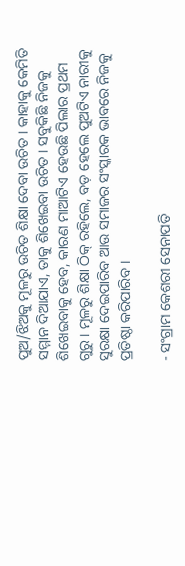ପୁଅ/ଝିଅକୁ ମୂଳରୁ ଉଚିତ ଶିକ୍ଷା ଦେବା ଉଚିତ । କାହାକୁ କେମିତି ସମ୍ମାନ ଦିଆଯାଏ, ତାକୁ ଶିଖେଇବା ଉଚିତ । ସବୁକିଛି ନିଜକୁ ଶିଖେଇବାକୁ ହେବ, କାରଣ ମାଆଟିଏ ହେଉଛି ପିଲାର ପ୍ରଥମ ଗୁରୁ । ମୂଳରୁ ଶିକ୍ଷା ଠିକ୍ ରହିଲେ, ବଡ଼ ହେଲେ ପୁଅଟିଏ ନାରୀକୁ ସୁରକ୍ଷା ଦେଇପାରିବ ଆଉ ସମାଜର ସଂସ୍କାରକ ଭାବରେ ନିଜକୁ ପ୍ରତିଷ୍ଠା କରିପାରିବ ।

- ସଂଗ୍ରାମ କେଶରୀ ସେନାପତି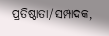ପ୍ରତିଷ୍ଠାତା/ସମ୍ପାଦକ,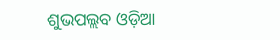ଶୁଭପଲ୍ଲବ ଓଡ଼ିଆ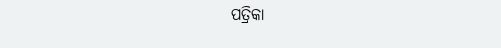ପତ୍ରିକା